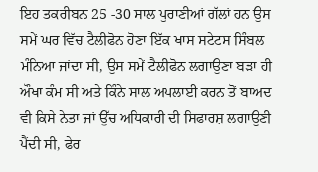ਇਹ ਤਕਰੀਬਨ 25 -30 ਸਾਲ ਪੁਰਾਣੀਆਂ ਗੱਲਾਂ ਹਨ ਉਸ ਸਮੇਂ ਘਰ ਵਿੱਚ ਟੈਲੀਫੋਨ ਹੋਣਾ ਇੱਕ ਖਾਸ ਸਟੇਟਸ ਸਿੰਬਲ ਮੰਨਿਆ ਜਾਂਦਾ ਸੀ, ਉਸ ਸਮੇਂ ਟੈਲੀਫੋਨ ਲਗਾਉਣਾ ਬੜਾ ਹੀ ਔਖਾ ਕੰਮ ਸੀ ਅਤੇ ਕਿੰਨੇ ਸਾਲ ਅਪਲਾਈ ਕਰਨ ਤੋਂ ਬਾਅਦ ਵੀ ਕਿਸੇ ਨੇਤਾ ਜਾਂ ਉੱਚ ਅਧਿਕਾਰੀ ਦੀ ਸਿਫਾਰਸ਼ ਲਗਾਉਣੀ ਪੈਂਦੀ ਸੀ, ਫੇਰ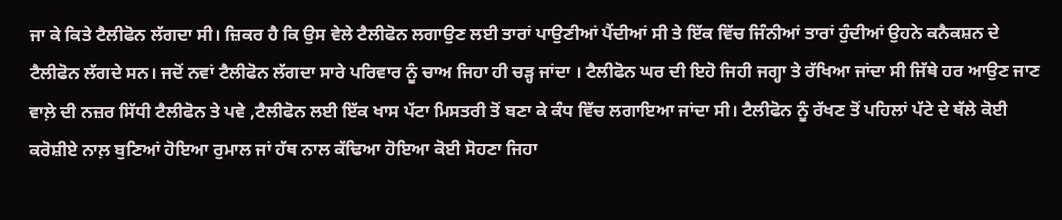ਜਾ ਕੇ ਕਿਤੇ ਟੈਲੀਫੋਨ ਲੱਗਦਾ ਸੀ। ਜ਼ਿਕਰ ਹੈ ਕਿ ਉਸ ਵੇਲੇ ਟੈਲੀਫੋਨ ਲਗਾਉਣ ਲਈ ਤਾਰਾਂ ਪਾਉਣੀਆਂ ਪੈਂਦੀਆਂ ਸੀ ਤੇ ਇੱਕ ਵਿੱਚ ਜਿੰਨੀਆਂ ਤਾਰਾਂ ਹੁੰਦੀਆਂ ਉਹਨੇ ਕਨੈਕਸ਼ਨ ਦੇ ਟੈਲੀਫੋਨ ਲੱਗਦੇ ਸਨ। ਜਦੋਂ ਨਵਾਂ ਟੈਲੀਫੋਨ ਲੱਗਦਾ ਸਾਰੇ ਪਰਿਵਾਰ ਨੂੰ ਚਾਅ ਜਿਹਾ ਹੀ ਚੜ੍ਹ ਜਾਂਦਾ । ਟੈਲੀਫੋਨ ਘਰ ਦੀ ਇਹੋ ਜਿਹੀ ਜਗ੍ਹਾ ਤੇ ਰੱਖਿਆ ਜਾਂਦਾ ਸੀ ਜਿੱਥੇ ਹਰ ਆਉਣ ਜਾਣ ਵਾਲ਼ੇ ਦੀ ਨਜ਼ਰ ਸਿੱਧੀ ਟੈਲੀਫੋਨ ਤੇ ਪਵੇ ,ਟੈਲੀਫੋਨ ਲਈ ਇੱਕ ਖਾਸ ਪੱਟਾ ਮਿਸਤਰੀ ਤੋਂ ਬਣਾ ਕੇ ਕੰਧ ਵਿੱਚ ਲਗਾਇਆ ਜਾਂਦਾ ਸੀ। ਟੈਲੀਫੋਨ ਨੂੰ ਰੱਖਣ ਤੋਂ ਪਹਿਲਾਂ ਪੱਟੇ ਦੇ ਥੱਲੇ ਕੋਈ ਕਰੋਸ਼ੀਏ ਨਾਲ਼ ਬੁਣਿਆਂ ਹੋਇਆ ਰੁਮਾਲ ਜਾਂ ਹੱਥ ਨਾਲ ਕੱਢਿਆ ਹੋਇਆ ਕੋਈ ਸੋਹਣਾ ਜਿਹਾ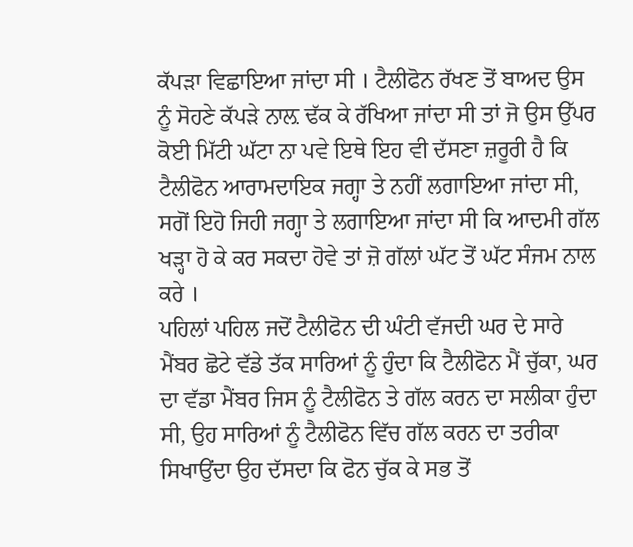ਕੱਪੜਾ ਵਿਛਾਇਆ ਜਾਂਦਾ ਸੀ । ਟੈਲੀਫੋਨ ਰੱਖਣ ਤੋਂ ਬਾਅਦ ਉਸ ਨੂੰ ਸੋਹਣੇ ਕੱਪੜੇ ਨਾਲ਼ ਢੱਕ ਕੇ ਰੱਖਿਆ ਜਾਂਦਾ ਸੀ ਤਾਂ ਜੋ ਉਸ ਉੱਪਰ ਕੋਈ ਮਿੱਟੀ ਘੱਟਾ ਨਾ ਪਵੇ ਇਥੇ ਇਹ ਵੀ ਦੱਸਣਾ ਜ਼ਰੂਰੀ ਹੈ ਕਿ ਟੈਲੀਫੋਨ ਆਰਾਮਦਾਇਕ ਜਗ੍ਹਾ ਤੇ ਨਹੀਂ ਲਗਾਇਆ ਜਾਂਦਾ ਸੀ, ਸਗੋਂ ਇਹੋ ਜਿਹੀ ਜਗ੍ਹਾ ਤੇ ਲਗਾਇਆ ਜਾਂਦਾ ਸੀ ਕਿ ਆਦਮੀ ਗੱਲ ਖੜ੍ਹਾ ਹੋ ਕੇ ਕਰ ਸਕਦਾ ਹੋਵੇ ਤਾਂ ਜ਼ੋ ਗੱਲਾਂ ਘੱਟ ਤੋਂ ਘੱਟ ਸੰਜਮ ਨਾਲ ਕਰੇ ।
ਪਹਿਲਾਂ ਪਹਿਲ ਜਦੋਂ ਟੈਲੀਫੋਨ ਦੀ ਘੰਟੀ ਵੱਜਦੀ ਘਰ ਦੇ ਸਾਰੇ ਮੈਂਬਰ ਛੋਟੇ ਵੱਡੇ ਤੱਕ ਸਾਰਿਆਂ ਨੂੰ ਹੁੰਦਾ ਕਿ ਟੈਲੀਫੋਨ ਮੈਂ ਚੁੱਕਾ, ਘਰ ਦਾ ਵੱਡਾ ਮੈਂਬਰ ਜਿਸ ਨੂੰ ਟੈਲੀਫੋਨ ਤੇ ਗੱਲ ਕਰਨ ਦਾ ਸਲੀਕਾ ਹੁੰਦਾ ਸੀ, ਉਹ ਸਾਰਿਆਂ ਨੂੰ ਟੈਲੀਫੋਨ ਵਿੱਚ ਗੱਲ ਕਰਨ ਦਾ ਤਰੀਕਾ ਸਿਖਾਉਂਦਾ ਉਹ ਦੱਸਦਾ ਕਿ ਫੋਨ ਚੁੱਕ ਕੇ ਸਭ ਤੋਂ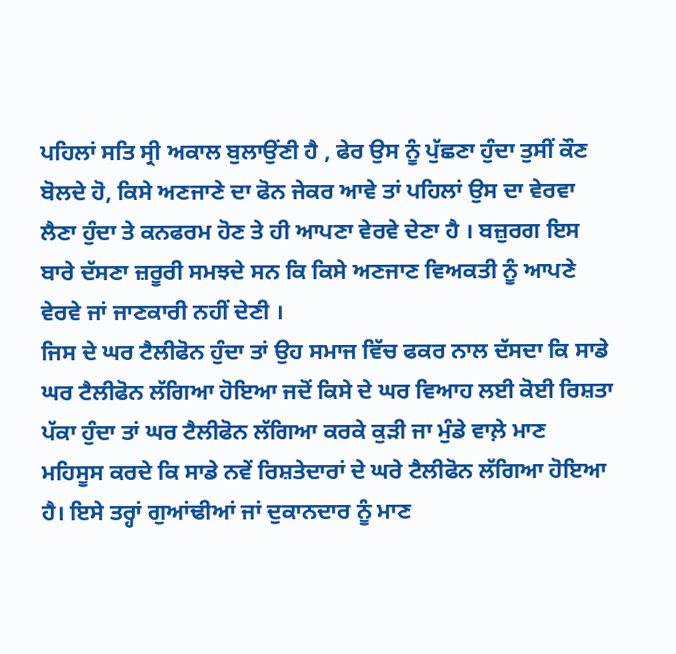ਪਹਿਲਾਂ ਸਤਿ ਸ੍ਰੀ ਅਕਾਲ ਬੁਲਾਉਂਣੀ ਹੈ , ਫੇਰ ਉਸ ਨੂੰ ਪੁੱਛਣਾ ਹੁੰਦਾ ਤੁਸੀਂ ਕੌਣ ਬੋਲਦੇ ਹੋ, ਕਿਸੇ ਅਣਜਾਣੇ ਦਾ ਫੋਨ ਜੇਕਰ ਆਵੇ ਤਾਂ ਪਹਿਲਾਂ ਉਸ ਦਾ ਵੇਰਵਾ ਲੈਣਾ ਹੁੰਦਾ ਤੇ ਕਨਫਰਮ ਹੋਣ ਤੇ ਹੀ ਆਪਣਾ ਵੇਰਵੇ ਦੇਣਾ ਹੈ । ਬਜ਼ੁਰਗ ਇਸ ਬਾਰੇ ਦੱਸਣਾ ਜ਼ਰੂਰੀ ਸਮਝਦੇ ਸਨ ਕਿ ਕਿਸੇ ਅਣਜਾਣ ਵਿਅਕਤੀ ਨੂੰ ਆਪਣੇ ਵੇਰਵੇ ਜਾਂ ਜਾਣਕਾਰੀ ਨਹੀਂ ਦੇਣੀ ।
ਜਿਸ ਦੇ ਘਰ ਟੈਲੀਫੋਨ ਹੁੰਦਾ ਤਾਂ ਉਹ ਸਮਾਜ ਵਿੱਚ ਫਕਰ ਨਾਲ ਦੱਸਦਾ ਕਿ ਸਾਡੇ ਘਰ ਟੈਲੀਫੋਨ ਲੱਗਿਆ ਹੋਇਆ ਜਦੋਂ ਕਿਸੇ ਦੇ ਘਰ ਵਿਆਹ ਲਈ ਕੋਈ ਰਿਸ਼ਤਾ ਪੱਕਾ ਹੁੰਦਾ ਤਾਂ ਘਰ ਟੈਲੀਫੋਨ ਲੱਗਿਆ ਕਰਕੇ ਕੁੜੀ ਜਾ ਮੁੰਡੇ ਵਾਲ਼ੇ ਮਾਣ ਮਹਿਸੂਸ ਕਰਦੇ ਕਿ ਸਾਡੇ ਨਵੇਂ ਰਿਸ਼ਤੇਦਾਰਾਂ ਦੇ ਘਰੇ ਟੈਲੀਫੋਨ ਲੱਗਿਆ ਹੋਇਆ ਹੈ। ਇਸੇ ਤਰ੍ਹਾਂ ਗੁਆਂਢੀਆਂ ਜਾਂ ਦੁਕਾਨਦਾਰ ਨੂੰ ਮਾਣ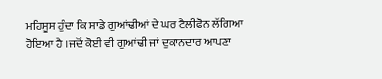ਮਹਿਸੂਸ ਹੁੰਦਾ ਕਿ ਸਾਡੇ ਗੁਆਂਢੀਆਂ ਦੇ ਘਰ ਟੈਲੀਫੋਨ ਲੱਗਿਆ ਹੋਇਆ ਹੈ ।ਜਦੋਂ ਕੋਈ ਵੀ ਗੁਆਂਢੀ ਜਾਂ ਦੁਕਾਨਦਾਰ ਆਪਣਾ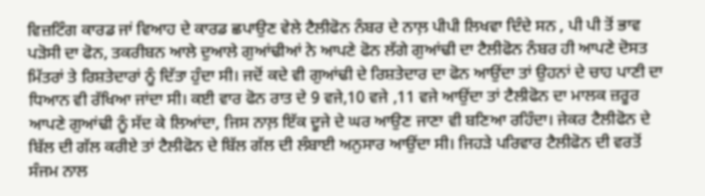ਵਿਜ਼ਟਿੰਗ ਕਾਰਡ ਜਾਂ ਵਿਆਹ ਦੇ ਕਾਰਡ ਛਪਾਉਣ ਵੇਲੇ ਟੈਲੀਫੋਨ ਨੰਬਰ ਦੇ ਨਾਲ਼ ਪੀਪੀ ਲਿਖਵਾ ਦਿੰਦੇ ਸਨ , ਪੀ ਪੀ ਤੋਂ ਭਾਵ ਪੜੋਸੀ ਦਾ ਫੋਨ, ਤਕਰੀਬਨ ਆਲੇ ਦੁਆਲੇ ਗੁਆਂਢੀਆਂ ਨੇ ਆਪਣੇ ਫੋਨ ਲੱਗੇ ਗੁਆਂਢੀ ਦਾ ਟੈਲੀਫੋਨ ਨੰਬਰ ਹੀ ਆਪਣੇ ਦੋਸਤ ਮਿੱਤਰਾਂ ਤੇ ਰਿਸ਼ਤੇਦਾਰਾਂ ਨੂੰ ਦਿੱਤਾ ਹੁੰਦਾ ਸੀ। ਜਦੋਂ ਕਦੇ ਵੀ ਗੁਆਂਢੀ ਦੇ ਰਿਸ਼ਤੇਦਾਰ ਦਾ ਫੋਨ ਆਉਂਦਾ ਤਾਂ ਉਹਨਾਂ ਦੇ ਚਾਹ ਪਾਣੀ ਦਾ ਧਿਆਨ ਵੀ ਰੱਖਿਆ ਜਾਂਦਾ ਸੀ। ਕਈ ਵਾਰ ਫੋਨ ਰਾਤ ਦੇ 9 ਵਜੇ,10 ਵਜੇ ,11 ਵਜੇ ਆਉਂਦਾ ਤਾਂ ਟੈਲੀਫੋਨ ਦਾ ਮਾਲਕ ਜ਼ਰੂਰ ਆਪਣੇ ਗੁਆਂਢੀ ਨੂੰ ਸੱਦ ਕੇ ਲਿਆਂਦਾ, ਜਿਸ ਨਾਲ਼ ਇੱਕ ਦੂਜੇ ਦੇ ਘਰ ਆਉਣ ਜਾਣਾ ਵੀ ਬਣਿਆ ਰਹਿੰਦਾ। ਜੇਕਰ ਟੈਲੀਫੋਨ ਦੇ ਬਿੱਲ ਦੀ ਗੱਲ ਕਰੀਏ ਤਾਂ ਟੈਲੀਫੋਨ ਦੇ ਬਿੱਲ ਗੱਲ ਦੀ ਲੰਬਾਈ ਅਨੁਸਾਰ ਆਉਂਦਾ ਸੀ। ਜਿਹੜੇ ਪਰਿਵਾਰ ਟੈਲੀਫੋਨ ਦੀ ਵਰਤੋਂ ਸੰਜਮ ਨਾਲ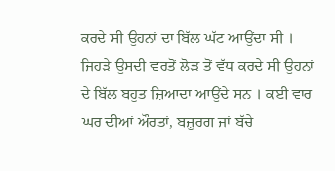ਕਰਦੇ ਸੀ ਉਹਨਾਂ ਦਾ ਬਿੱਲ ਘੱਟ ਆਉਂਦਾ ਸੀ । ਜਿਹੜੇ ਉਸਦੀ ਵਰਤੋਂ ਲੋੜ ਤੋਂ ਵੱਧ ਕਰਦੇ ਸੀ ਉਹਨਾਂ ਦੇ ਬਿੱਲ ਬਹੁਤ ਜ਼ਿਆਦਾ ਆਉਂਦੇ ਸਨ । ਕਈ ਵਾਰ ਘਰ ਦੀਆਂ ਔਰਤਾਂ, ਬਜ਼ੁਰਗ ਜਾਂ ਬੱਚੇ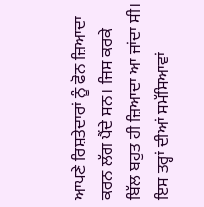ਆਪਣੇ ਰਿਸ਼ਤੇਦਾਰਾਂ ਨੂੰ ਫੋਨ ਜ਼ਿਆਦਾ ਕਰਨ ਲੱਗ ਪੈਂਦੇ ਸਨ। ਜਿਸ ਕਰਕੇ ਬਿੱਲ ਬਹੁਤ ਹੀ ਜ਼ਿਆਦਾ ਆ ਜਾਂਦਾ ਸੀ। ਇਸ ਤਰ੍ਹਾਂ ਦੀਆਂ ਸਮੱਸਿਆਵਾਂ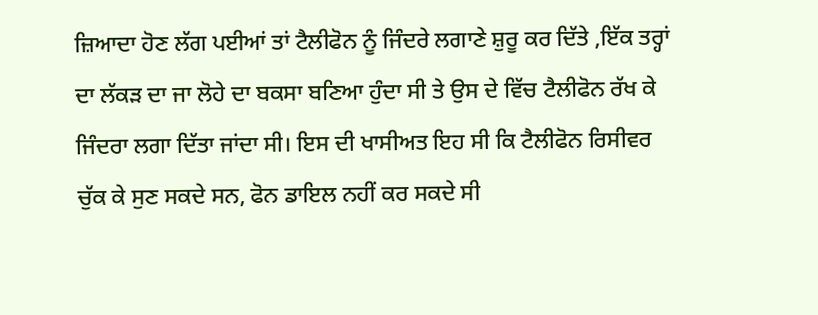ਜ਼ਿਆਦਾ ਹੋਣ ਲੱਗ ਪਈਆਂ ਤਾਂ ਟੈਲੀਫੋਨ ਨੂੰ ਜਿੰਦਰੇ ਲਗਾਣੇ ਸ਼ੁਰੂ ਕਰ ਦਿੱਤੇ ,ਇੱਕ ਤਰ੍ਹਾਂ ਦਾ ਲੱਕੜ ਦਾ ਜਾ ਲੋਹੇ ਦਾ ਬਕਸਾ ਬਣਿਆ ਹੁੰਦਾ ਸੀ ਤੇ ਉਸ ਦੇ ਵਿੱਚ ਟੈਲੀਫੋਨ ਰੱਖ ਕੇ ਜਿੰਦਰਾ ਲਗਾ ਦਿੱਤਾ ਜਾਂਦਾ ਸੀ। ਇਸ ਦੀ ਖਾਸੀਅਤ ਇਹ ਸੀ ਕਿ ਟੈਲੀਫੋਨ ਰਿਸੀਵਰ ਚੁੱਕ ਕੇ ਸੁਣ ਸਕਦੇ ਸਨ, ਫੋਨ ਡਾਇਲ ਨਹੀਂ ਕਰ ਸਕਦੇ ਸੀ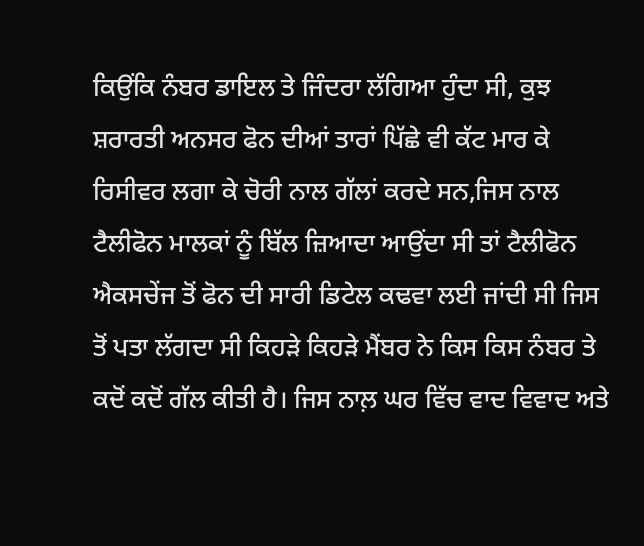ਕਿਉਂਕਿ ਨੰਬਰ ਡਾਇਲ ਤੇ ਜਿੰਦਰਾ ਲੱਗਿਆ ਹੁੰਦਾ ਸੀ, ਕੁਝ ਸ਼ਰਾਰਤੀ ਅਨਸਰ ਫੋਨ ਦੀਆਂ ਤਾਰਾਂ ਪਿੱਛੇ ਵੀ ਕੱਟ ਮਾਰ ਕੇ ਰਿਸੀਵਰ ਲਗਾ ਕੇ ਚੋਰੀ ਨਾਲ ਗੱਲਾਂ ਕਰਦੇ ਸਨ,ਜਿਸ ਨਾਲ ਟੈਲੀਫੋਨ ਮਾਲਕਾਂ ਨੂੰ ਬਿੱਲ ਜ਼ਿਆਦਾ ਆਉਂਦਾ ਸੀ ਤਾਂ ਟੈਲੀਫੋਨ ਐਕਸਚੇਂਜ ਤੋਂ ਫੋਨ ਦੀ ਸਾਰੀ ਡਿਟੇਲ ਕਢਵਾ ਲਈ ਜਾਂਦੀ ਸੀ ਜਿਸ ਤੋਂ ਪਤਾ ਲੱਗਦਾ ਸੀ ਕਿਹੜੇ ਕਿਹੜੇ ਮੈਂਬਰ ਨੇ ਕਿਸ ਕਿਸ ਨੰਬਰ ਤੇ ਕਦੋਂ ਕਦੋਂ ਗੱਲ ਕੀਤੀ ਹੈ। ਜਿਸ ਨਾਲ਼ ਘਰ ਵਿੱਚ ਵਾਦ ਵਿਵਾਦ ਅਤੇ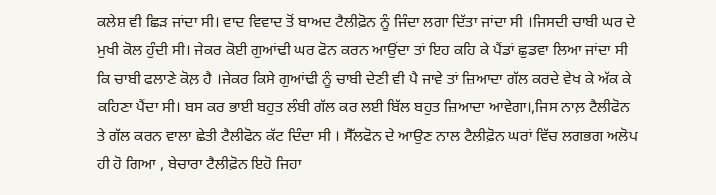ਕਲੇਸ਼ ਵੀ ਛਿੜ ਜਾਂਦਾ ਸੀ। ਵਾਦ ਵਿਵਾਦ ਤੋਂ ਬਾਅਦ ਟੈਲੀਫ਼ੋਨ ਨੂੰ ਜਿੰਦਾ ਲਗਾ ਦਿੱਤਾ ਜਾਂਦਾ ਸੀ ।ਜਿਸਦੀ ਚਾਬੀ ਘਰ ਦੇ ਮੁਖੀ ਕੋਲ ਹੁੰਦੀ ਸੀ। ਜੇਕਰ ਕੋਈ ਗੁਆਂਢੀ ਘਰ ਫੋਨ ਕਰਨ ਆਉਂਦਾ ਤਾਂ ਇਹ ਕਹਿ ਕੇ ਪੈਂਡਾਂ ਛੁਡਵਾ ਲਿਆ ਜਾਂਦਾ ਸੀ ਕਿ ਚਾਬੀ ਫਲਾਣੇ ਕੋਲ਼ ਹੈ ।ਜੇਕਰ ਕਿਸੇ ਗੁਆਂਢੀ ਨੂੰ ਚਾਬੀ ਦੇਣੀ ਵੀ ਪੈ ਜਾਵੇ ਤਾਂ ਜ਼ਿਆਦਾ ਗੱਲ ਕਰਦੇ ਵੇਖ ਕੇ ਅੱਕ ਕੇ ਕਹਿਣਾ ਪੈਂਦਾ ਸੀ। ਬਸ ਕਰ ਭਾਈ ਬਹੁਤ ਲੰਬੀ ਗੱਲ ਕਰ ਲਈ ਬਿੱਲ ਬਹੁਤ ਜ਼ਿਆਦਾ ਆਵੇਗਾ।,ਜਿਸ ਨਾਲ਼ ਟੈਲੀਫੋਨ ਤੇ ਗੱਲ ਕਰਨ ਵਾਲਾ ਛੇਤੀ ਟੈਲੀਫੋਨ ਕੱਟ ਦਿੰਦਾ ਸੀ । ਸੈੱਲਫੋਨ ਦੇ ਆਉਣ ਨਾਲ ਟੈਲੀਫ਼ੋਨ ਘਰਾਂ ਵਿੱਚ ਲਗਭਗ ਅਲੋਪ ਹੀ ਹੋ ਗਿਆ , ਬੇਚਾਰਾ ਟੈਲੀਫ਼ੋਨ ਇਹੋ ਜਿਹਾ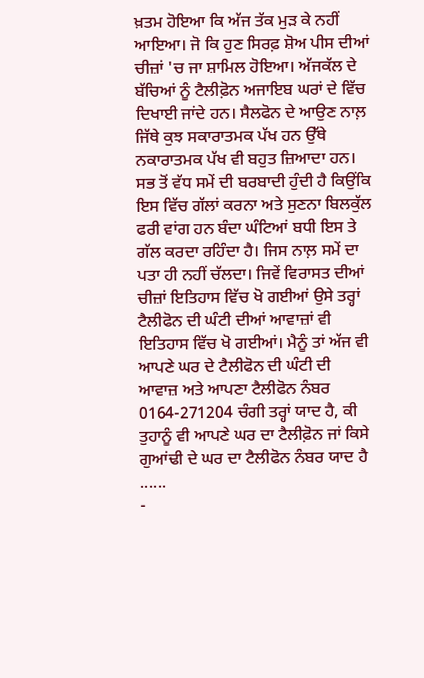ਖ਼ਤਮ ਹੋਇਆ ਕਿ ਅੱਜ ਤੱਕ ਮੁੜ ਕੇ ਨਹੀਂ ਆਇਆ। ਜੋ ਕਿ ਹੁਣ ਸਿਰਫ਼ ਸ਼ੋਅ ਪੀਸ ਦੀਆਂ ਚੀਜ਼ਾਂ 'ਚ ਜਾ ਸ਼ਾਮਿਲ ਹੋਇਆ। ਅੱਜਕੱਲ ਦੇ ਬੱਚਿਆਂ ਨੂੰ ਟੈਲੀਫ਼ੋਨ ਅਜਾਇਬ ਘਰਾਂ ਦੇ ਵਿੱਚ ਦਿਖਾਈ ਜਾਂਦੇ ਹਨ। ਸੈਲਫੋਨ ਦੇ ਆਉਣ ਨਾਲ਼ ਜਿੱਥੇ ਕੁਝ ਸਕਾਰਾਤਮਕ ਪੱਖ ਹਨ ਉੱਥੇ ਨਕਾਰਾਤਮਕ ਪੱਖ ਵੀ ਬਹੁਤ ਜ਼ਿਆਦਾ ਹਨ। ਸਭ ਤੋਂ ਵੱਧ ਸਮੇਂ ਦੀ ਬਰਬਾਦੀ ਹੁੰਦੀ ਹੈ ਕਿਉਂਕਿ ਇਸ ਵਿੱਚ ਗੱਲਾਂ ਕਰਨਾ ਅਤੇ ਸੁਣਨਾ ਬਿਲਕੁੱਲ ਫਰੀ ਵਾਂਗ ਹਨ ਬੰਦਾ ਘੰਟਿਆਂ ਬਧੀ ਇਸ ਤੇ ਗੱਲ ਕਰਦਾ ਰਹਿੰਦਾ ਹੈ। ਜਿਸ ਨਾਲ਼ ਸਮੇਂ ਦਾ ਪਤਾ ਹੀ ਨਹੀਂ ਚੱਲਦਾ। ਜਿਵੇਂ ਵਿਰਾਸਤ ਦੀਆਂ ਚੀਜ਼ਾਂ ਇਤਿਹਾਸ ਵਿੱਚ ਖੋ ਗਈਆਂ ਉਸੇ ਤਰ੍ਹਾਂ ਟੈਲੀਫੋਨ ਦੀ ਘੰਟੀ ਦੀਆਂ ਆਵਾਜ਼ਾਂ ਵੀ ਇਤਿਹਾਸ ਵਿੱਚ ਖੋ ਗਈਆਂ। ਮੈਨੂੰ ਤਾਂ ਅੱਜ ਵੀ ਆਪਣੇ ਘਰ ਦੇ ਟੈਲੀਫੋਨ ਦੀ ਘੰਟੀ ਦੀ ਆਵਾਜ਼ ਅਤੇ ਆਪਣਾ ਟੈਲੀਫੋਨ ਨੰਬਰ 0164-271204 ਚੰਗੀ ਤਰ੍ਹਾਂ ਯਾਦ ਹੈ, ਕੀ ਤੁਹਾਨੂੰ ਵੀ ਆਪਣੇ ਘਰ ਦਾ ਟੈਲੀਫ਼ੋਨ ਜਾਂ ਕਿਸੇ ਗੁਆਂਢੀ ਦੇ ਘਰ ਦਾ ਟੈਲੀਫੋਨ ਨੰਬਰ ਯਾਦ ਹੈ ......
-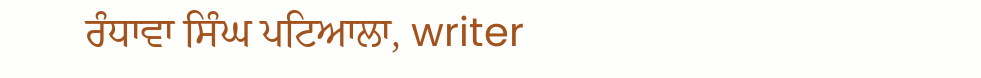ਰੰਧਾਵਾ ਸਿੰਘ ਪਟਿਆਲਾ, writer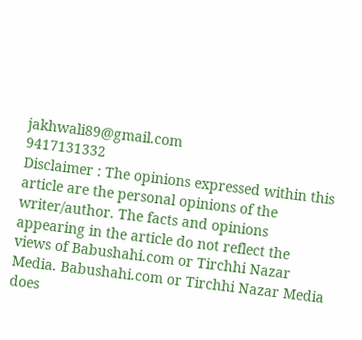jakhwali89@gmail.com
9417131332
Disclaimer : The opinions expressed within this article are the personal opinions of the writer/author. The facts and opinions appearing in the article do not reflect the views of Babushahi.com or Tirchhi Nazar Media. Babushahi.com or Tirchhi Nazar Media does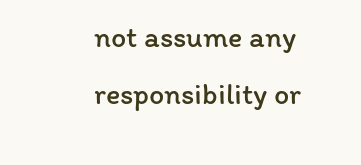not assume any responsibility or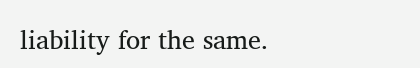liability for the same.